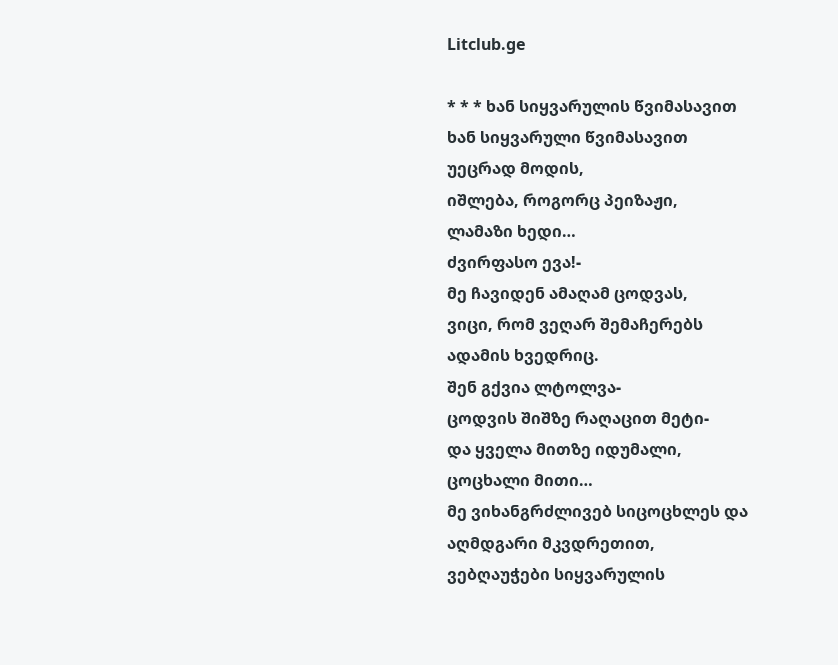Litclub.ge

* * * ხან სიყვარულის წვიმასავით
ხან სიყვარული წვიმასავით
უეცრად მოდის,
იშლება, როგორც პეიზაჟი,
ლამაზი ხედი…
ძვირფასო ევა!-
მე ჩავიდენ ამაღამ ცოდვას,
ვიცი, რომ ვეღარ შემაჩერებს
ადამის ხვედრიც.
შენ გქვია ლტოლვა-
ცოდვის შიშზე რაღაცით მეტი-
და ყველა მითზე იდუმალი,
ცოცხალი მითი…
მე ვიხანგრძლივებ სიცოცხლეს და
აღმდგარი მკვდრეთით,
ვებღაუჭები სიყვარულის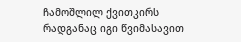ჩამოშლილ ქვითკირს
რადგანაც იგი წვიმასავით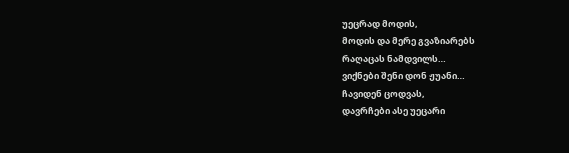უეცრად მოდის,
მოდის და მერე გვაზიარებს
რაღაცას ნამდვილს…
ვიქნები შენი დონ ჟუანი…
ჩავიდენ ცოდვას,
დავრჩები ასე უეცარი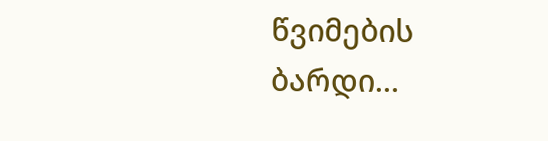წვიმების ბარდი…